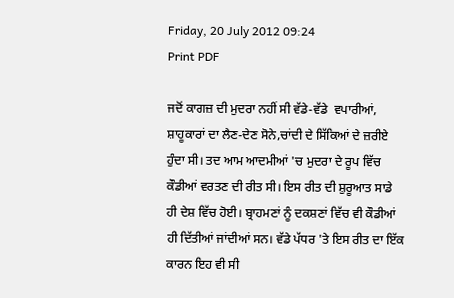Friday, 20 July 2012 09:24
Print PDF

ਜਦੋਂ ਕਾਗਜ਼ ਦੀ ਮੁਦਰਾ ਨਹੀਂ ਸੀ ਵੱਡੇ-ਵੱਡੇ  ਵਪਾਰੀਆਂ, ਸ਼ਾਹੂਕਾਰਾਂ ਦਾ ਲੈਣ-ਦੇਣ ਸੋਨੇ,ਚਾਂਦੀ ਦੇ ਸਿੱਕਿਆਂ ਦੇ ਜ਼ਰੀਏ ਹੁੰਦਾ ਸੀ। ਤਦ ਆਮ ਆਦਮੀਆਂ 'ਚ ਮੁਦਰਾ ਦੇ ਰੂਪ ਵਿੱਚ ਕੌਡੀਆਂ ਵਰਤਣ ਦੀ ਰੀਤ ਸੀ। ਇਸ ਰੀਤ ਦੀ ਸ਼ੁਰੂਆਤ ਸਾਡੇ ਹੀ ਦੇਸ਼ ਵਿੱਚ ਹੋਈ। ਬ੍ਰਾਹਮਣਾਂ ਨੂੰ ਦਕਸ਼ਣਾਂ ਵਿੱਚ ਵੀ ਕੌਡੀਆਂ ਹੀ ਦਿੱਤੀਆਂ ਜਾਂਦੀਆਂ ਸਨ। ਵੱਡੇ ਪੱਧਰ 'ਤੇ ਇਸ ਰੀਤ ਦਾ ਇੱਕ ਕਾਰਨ ਇਹ ਵੀ ਸੀ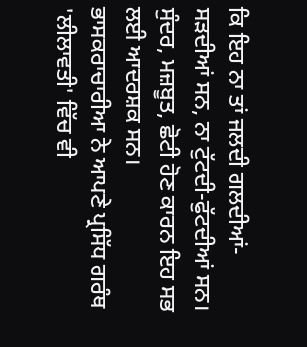ਕਿ ਇਹ ਨਾ ਤਾਂ ਜਲਦੀ ਗਲਦੀਆਂ-ਸੜਦੀਆਂ ਸਨ, ਨਾ ਟੁੱਟਦੀ-ਫੁੱਟਦੀਆਂ ਸਨ। ਸੁੰਦਰ, ਮਜ਼ਬੂਤ, ਛੋਟੀ ਹੋਣ ਕਾਰਨ ਇਹ ਸਭ ਲਈ ਆਦਰਸ਼ਕ ਸਨ।
ਭਾਸਕਰਾਚਾਰੀਆ ਨੇ ਆਪਣੇ ਪ੍ਰਸਿੱਧ ਗਰੰਥ 'ਲੀਲਾਵਤੀ' ਵਿੱਚ ਵੀ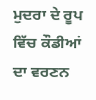ਮੁਦਰਾ ਦੇ ਰੂਪ ਵਿੱਚ ਕੌਡੀਆਂ ਦਾ ਵਰਣਨ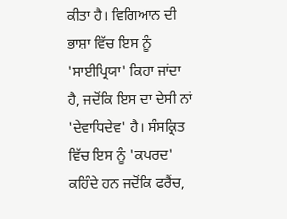ਕੀਤਾ ਹੈ। ਵਿਗਿਆਨ ਦੀ ਭਾਸ਼ਾ ਵਿੱਚ ਇਸ ਨੂੰ 'ਸਾਈਪ੍ਰਿਯਾ' ਕਿਹਾ ਜਾਂਦਾ ਹੈ, ਜਦੋਂਕਿ ਇਸ ਦਾ ਦੇਸੀ ਨਾਂ 'ਦੇਵਾਧਿਦੇਵ' ਹੈ। ਸੰਸਕ੍ਰਿਤ ਵਿੱਚ ਇਸ ਨੂੰ 'ਕਪਰਦ' ਕਹਿੰਦੇ ਹਨ ਜਦੋਂਕਿ ਫਰੈਂਚ,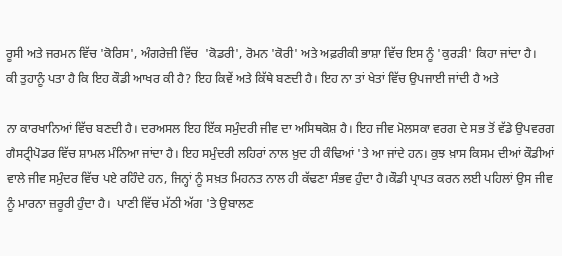ਰੂਸੀ ਅਤੇ ਜਰਮਨ ਵਿੱਚ 'ਕੋਰਿਸ', ਅੰਗਰੇਜ਼ੀ ਵਿੱਚ  'ਕੋਡਰੀ', ਰੋਮਨ 'ਕੋਰੀ' ਅਤੇ ਅਫ਼ਰੀਕੀ ਭਾਸ਼ਾ ਵਿੱਚ ਇਸ ਨੂੰ 'ਕੁਰੜੀ' ਕਿਹਾ ਜਾਂਦਾ ਹੈ।
ਕੀ ਤੁਹਾਨੂੰ ਪਤਾ ਹੈ ਕਿ ਇਹ ਕੌਡੀ ਆਖਰ ਕੀ ਹੈ? ਇਹ ਕਿਵੇਂ ਅਤੇ ਕਿੱਥੇ ਬਣਦੀ ਹੈ। ਇਹ ਨਾ ਤਾਂ ਖੇਤਾਂ ਵਿੱਚ ਉਪਜਾਈ ਜਾਂਦੀ ਹੈ ਅਤੇ

ਨਾ ਕਾਰਖਾਨਿਆਂ ਵਿੱਚ ਬਣਦੀ ਹੈ। ਦਰਅਸਲ ਇਹ ਇੱਕ ਸਮੁੰਦਰੀ ਜੀਵ ਦਾ ਅਸਿਥਕੋਸ਼ ਹੈ। ਇਹ ਜੀਵ ਮੋਲਸਕਾ ਵਰਗ ਦੇ ਸਭ ਤੋਂ ਵੱਡੇ ਉਪਵਰਗ ਗੈਸਟ੍ਰੀਪੋਡਰ ਵਿੱਚ ਸ਼ਾਮਲ ਮੰਨਿਆ ਜਾਂਦਾ ਹੈ। ਇਹ ਸਮੁੰਦਰੀ ਲਹਿਰਾਂ ਨਾਲ ਖ਼ੁਦ ਹੀ ਕੰਢਿਆਂ 'ਤੇ ਆ ਜਾਂਦੇ ਹਨ। ਕੁਝ ਖ਼ਾਸ ਕਿਸਮ ਦੀਆਂ ਕੌਡੀਆਂ ਵਾਲੇ ਜੀਵ ਸਮੁੰਦਰ ਵਿੱਚ ਪਏ ਰਹਿੰਦੇ ਹਨ, ਜਿਨ੍ਹਾਂ ਨੂੰ ਸਖ਼ਤ ਮਿਹਨਤ ਨਾਲ ਹੀ ਕੱਢਣਾ ਸੰਭਵ ਹੁੰਦਾ ਹੈ।ਕੌਡੀ ਪ੍ਰਾਪਤ ਕਰਨ ਲਈ ਪਹਿਲਾਂ ਉਸ ਜੀਵ ਨੂੰ ਮਾਰਨਾ ਜ਼ਰੂਰੀ ਹੁੰਦਾ ਹੈ।  ਪਾਣੀ ਵਿੱਚ ਮੱਠੀ ਅੱਗ 'ਤੇ ਉਬਾਲਣ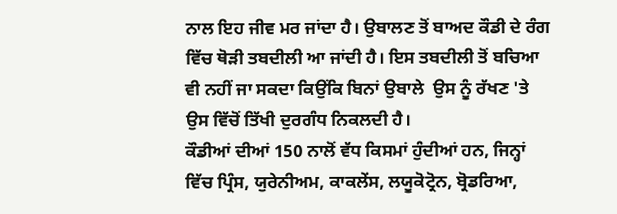ਨਾਲ ਇਹ ਜੀਵ ਮਰ ਜਾਂਦਾ ਹੈ। ਉਬਾਲਣ ਤੋਂ ਬਾਅਦ ਕੌਡੀ ਦੇ ਰੰਗ ਵਿੱਚ ਥੋੜੀ ਤਬਦੀਲੀ ਆ ਜਾਂਦੀ ਹੈ। ਇਸ ਤਬਦੀਲੀ ਤੋਂ ਬਚਿਆ ਵੀ ਨਹੀਂ ਜਾ ਸਕਦਾ ਕਿਉਂਕਿ ਬਿਨਾਂ ਉਬਾਲੇ  ਉਸ ਨੂੰ ਰੱਖਣ 'ਤੇ ਉਸ ਵਿੱਚੋਂ ਤਿੱਖੀ ਦੁਰਗੰਧ ਨਿਕਲਦੀ ਹੈ।
ਕੌਡੀਆਂ ਦੀਆਂ 150 ਨਾਲੋਂ ਵੱਧ ਕਿਸਮਾਂ ਹੁੰਦੀਆਂ ਹਨ, ਜਿਨ੍ਹਾਂ ਵਿੱਚ ਪ੍ਰਿੰਸ, ਯੁਰੇਨੀਅਮ, ਕਾਕਲੇਂਸ, ਲਯੂਕੋਟ੍ਰੋਨ, ਬ੍ਰੋਡਰਿਆ,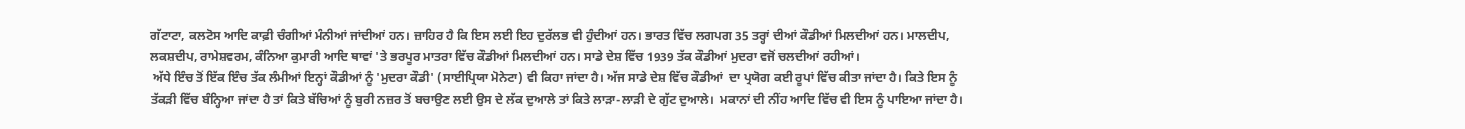ਗੱਟਾਟਾ, ਕਲਟੋਸ ਆਦਿ ਕਾਫ਼ੀ ਚੰਗੀਆਂ ਮੰਨੀਆਂ ਜਾਂਦੀਆਂ ਹਨ। ਜ਼ਾਹਿਰ ਹੈ ਕਿ ਇਸ ਲਈ ਇਹ ਦੁਰੱਲਭ ਵੀ ਹੁੰਦੀਆਂ ਹਨ। ਭਾਰਤ ਵਿੱਚ ਲਗਪਗ 35 ਤਰ੍ਹਾਂ ਦੀਆਂ ਕੌਡੀਆਂ ਮਿਲਦੀਆਂ ਹਨ। ਮਾਲਦੀਪ, ਲਕਸ਼ਦੀਪ, ਰਾਮੇਸ਼ਵਰਮ, ਕੰਨਿਆ ਕੁਮਾਰੀ ਆਦਿ ਥਾਵਾਂ 'ਤੇ ਭਰਪੂਰ ਮਾਤਰਾ ਵਿੱਚ ਕੌਡੀਆਂ ਮਿਲਦੀਆਂ ਹਨ। ਸਾਡੇ ਦੇਸ਼ ਵਿੱਚ 1939 ਤੱਕ ਕੌਡੀਆਂ ਮੁਦਰਾ ਵਜੋਂ ਚਲਦੀਆਂ ਰਹੀਆਂ।
 ਅੱਧੇ ਇੰਚ ਤੋਂ ਇੱਕ ਇੰਚ ਤੱਕ ਲੰਮੀਆਂ ਇਨ੍ਹਾਂ ਕੌਡੀਆਂ ਨੂੰ 'ਮੁਦਰਾ ਕੌਡੀ' (ਸਾਈਪ੍ਰਿਯਾ ਮੋਨੇਟਾ) ਵੀ ਕਿਹਾ ਜਾਂਦਾ ਹੈ। ਅੱਜ ਸਾਡੇ ਦੇਸ਼ ਵਿੱਚ ਕੌਡੀਆਂ  ਦਾ ਪ੍ਰਯੋਗ ਕਈ ਰੂਪਾਂ ਵਿੱਚ ਕੀਤਾ ਜਾਂਦਾ ਹੈ। ਕਿਤੇ ਇਸ ਨੂੰ ਤੱਕੜੀ ਵਿੱਚ ਬੰਨ੍ਹਿਆ ਜਾਂਦਾ ਹੈ ਤਾਂ ਕਿਤੇ ਬੱਚਿਆਂ ਨੂੰ ਬੁਰੀ ਨਜ਼ਰ ਤੋਂ ਬਚਾਉਣ ਲਈ ਉਸ ਦੇ ਲੱਕ ਦੁਆਲੇ ਤਾਂ ਕਿਤੇ ਲਾੜਾ-ਲਾੜੀ ਦੇ ਗੁੱਟ ਦੁਆਲੇ।  ਮਕਾਨਾਂ ਦੀ ਨੀਂਹ ਆਦਿ ਵਿੱਚ ਵੀ ਇਸ ਨੂੰ ਪਾਇਆ ਜਾਂਦਾ ਹੈ।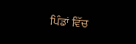ਪਿੰਡਾਂ ਵਿੱਚ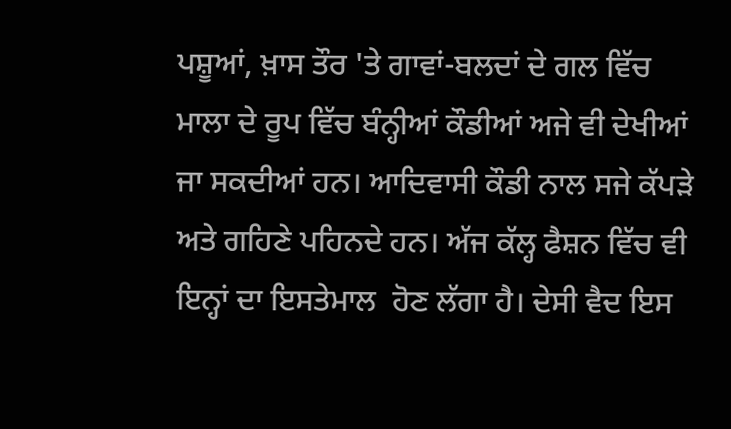ਪਸ਼ੂਆਂ, ਖ਼ਾਸ ਤੌਰ 'ਤੇ ਗਾਵਾਂ-ਬਲਦਾਂ ਦੇ ਗਲ ਵਿੱਚ ਮਾਲਾ ਦੇ ਰੂਪ ਵਿੱਚ ਬੰਨ੍ਹੀਆਂ ਕੌਡੀਆਂ ਅਜੇ ਵੀ ਦੇਖੀਆਂ ਜਾ ਸਕਦੀਆਂ ਹਨ। ਆਦਿਵਾਸੀ ਕੌਡੀ ਨਾਲ ਸਜੇ ਕੱਪੜੇ ਅਤੇ ਗਹਿਣੇ ਪਹਿਨਦੇ ਹਨ। ਅੱਜ ਕੱਲ੍ਹ ਫੈਸ਼ਨ ਵਿੱਚ ਵੀ ਇਨ੍ਹਾਂ ਦਾ ਇਸਤੇਮਾਲ  ਹੋਣ ਲੱਗਾ ਹੈ। ਦੇਸੀ ਵੈਦ ਇਸ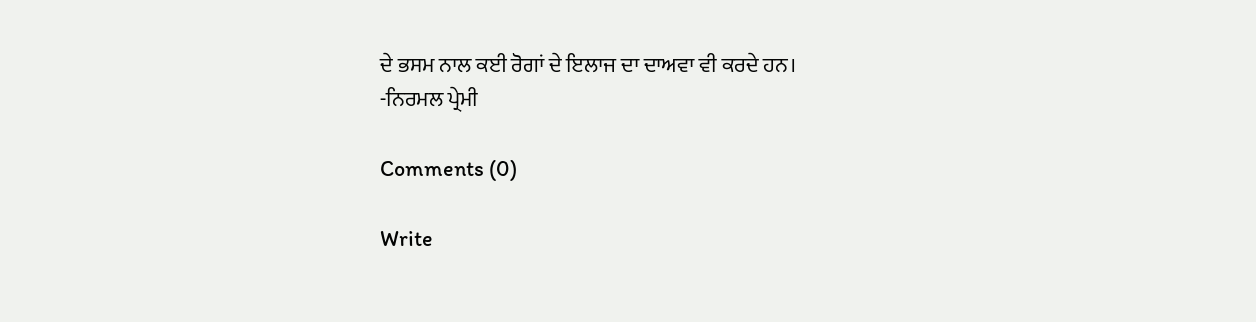ਦੇ ਭਸਮ ਨਾਲ ਕਈ ਰੋਗਾਂ ਦੇ ਇਲਾਜ ਦਾ ਦਾਅਵਾ ਵੀ ਕਰਦੇ ਹਨ।
-ਨਿਰਮਲ ਪ੍ਰੇਮੀ

Comments (0)

Write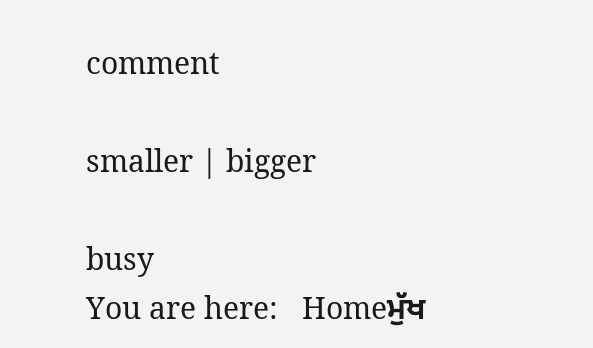comment

smaller | bigger

busy
You are here:   Homeਮੁੱਖ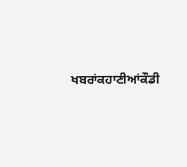ਖਬਰਾਂਕਹਾਣੀਆਂਕੌਡੀ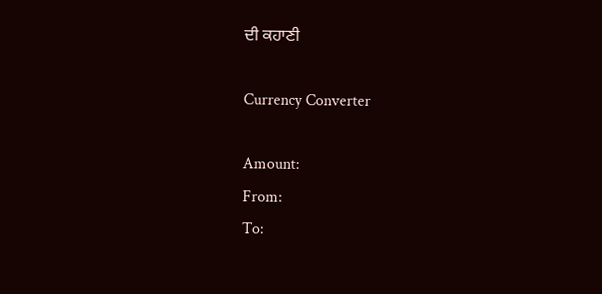ਦੀ ਕਹਾਣੀ

Currency Converter

Amount:
From:
To: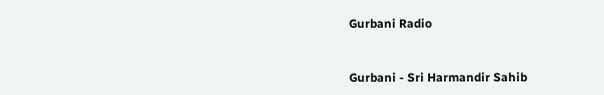Gurbani Radio


Gurbani - Sri Harmandir Sahib